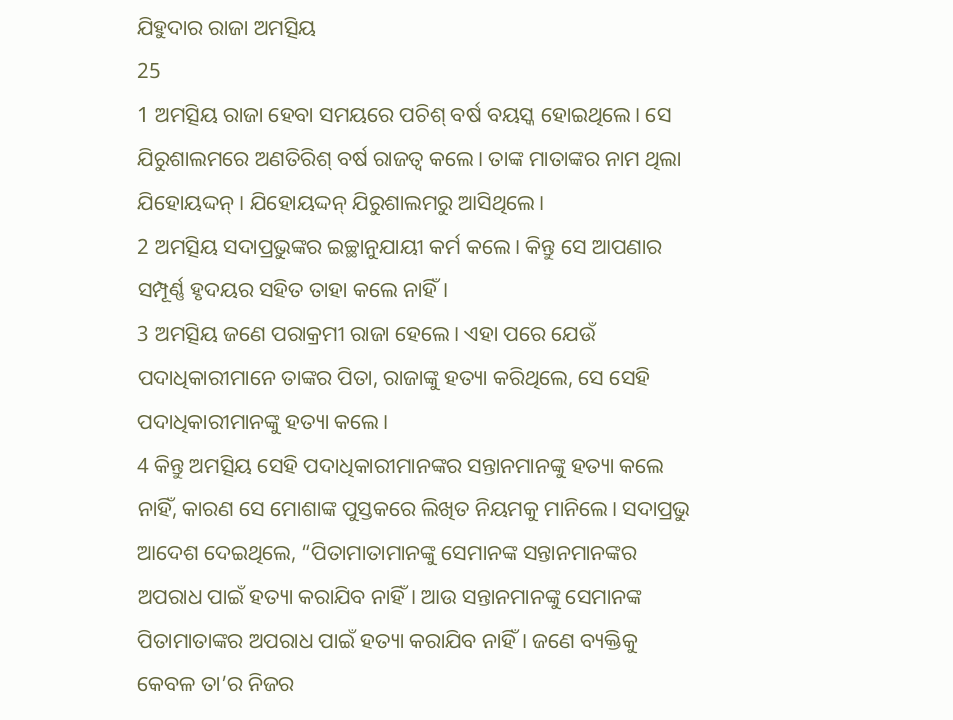ଯିହୁଦାର ରାଜା ଅମତ୍ସିୟ
25
1 ଅମତ୍ସିୟ ରାଜା ହେବା ସମୟରେ ପଚିଶ୍ ବର୍ଷ ବୟସ୍କ ହୋଇଥିଲେ। ସେ ଯିରୁଶାଲମରେ ଅଣତିରିଶ୍ ବର୍ଷ ରାଜତ୍ୱ କଲେ। ତାଙ୍କ ମାତାଙ୍କର ନାମ ଥିଲା ଯିହୋୟଦ୍ଦନ୍। ଯିହୋୟଦ୍ଦନ୍ ଯିରୁଶାଲମରୁ ଆସିଥିଲେ।
2 ଅମତ୍ସିୟ ସଦାପ୍ରଭୁଙ୍କର ଇଚ୍ଛାନୁଯାୟୀ କର୍ମ କଲେ। କିନ୍ତୁ ସେ ଆପଣାର ସମ୍ପୂର୍ଣ୍ଣ ହୃଦୟର ସହିତ ତାହା କଲେ ନାହିଁ।
3 ଅମତ୍ସିୟ ଜଣେ ପରାକ୍ରମୀ ରାଜା ହେଲେ। ଏହା ପରେ ଯେଉଁ ପଦାଧିକାରୀମାନେ ତାଙ୍କର ପିତା, ରାଜାଙ୍କୁ ହତ୍ୟା କରିଥିଲେ, ସେ ସେହି ପଦାଧିକାରୀମାନଙ୍କୁ ହତ୍ୟା କଲେ।
4 କିନ୍ତୁ ଅମତ୍ସିୟ ସେହି ପଦାଧିକାରୀମାନଙ୍କର ସନ୍ତାନମାନଙ୍କୁ ହତ୍ୟା କଲେ ନାହିଁ, କାରଣ ସେ ମୋଶାଙ୍କ ପୁସ୍ତକରେ ଲିଖିତ ନିୟମକୁ ମାନିଲେ। ସଦାପ୍ରଭୁ ଆଦେଶ ଦେଇଥିଲେ, “ପିତାମାତାମାନଙ୍କୁ ସେମାନଙ୍କ ସନ୍ତାନମାନଙ୍କର ଅପରାଧ ପାଇଁ ହତ୍ୟା କରାଯିବ ନାହିଁ। ଆଉ ସନ୍ତାନମାନଙ୍କୁ ସେମାନଙ୍କ ପିତାମାତାଙ୍କର ଅପରାଧ ପାଇଁ ହତ୍ୟା କରାଯିବ ନାହିଁ। ଜଣେ ବ୍ୟକ୍ତିକୁ କେବଳ ତା’ର ନିଜର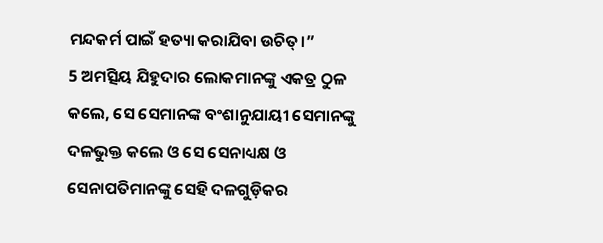ମନ୍ଦକର୍ମ ପାଇଁ ହତ୍ୟା କରାଯିବା ଉଚିତ୍।”
5 ଅମତ୍ସିୟ ଯିହୁଦାର ଲୋକମାନଙ୍କୁ ଏକତ୍ର ଠୁଳ କଲେ, ସେ ସେମାନଙ୍କ ବଂଶାନୁଯାୟୀ ସେମାନଙ୍କୁ ଦଳଭୁକ୍ତ କଲେ ଓ ସେ ସେନାଧ୍ୟକ୍ଷ ଓ ସେନାପତିମାନଙ୍କୁ ସେହି ଦଳଗୁଡ଼ିକର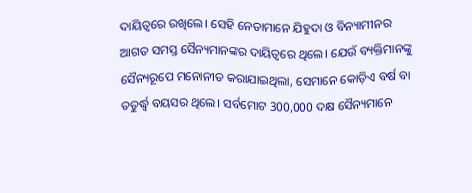ଦାୟିତ୍ୱରେ ରଖିଲେ। ସେହି ନେତାମାନେ ଯିହୁଦା ଓ ବିନ୍ୟାମୀନର ଆଗତ ସମସ୍ତ ସୈନ୍ୟମାନଙ୍କର ଦାୟିତ୍ୱରେ ଥିଲେ। ଯେଉଁ ବ୍ୟକ୍ତିମାନଙ୍କୁ ସୈନ୍ୟରୂପେ ମନୋନୀତ କରାଯାଇଥିଲା, ସେମାନେ କୋଡ଼ିଏ ବର୍ଷ ବା ତତୁର୍ଦ୍ଧ୍ୱ ବୟସର ଥିଲେ। ସର୍ବମୋଟ 300,000 ଦକ୍ଷ ସୈନ୍ୟମାନେ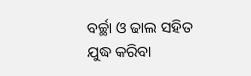ବର୍ଚ୍ଛା ଓ ଢାଲ ସହିତ ଯୁଦ୍ଧ କରିବା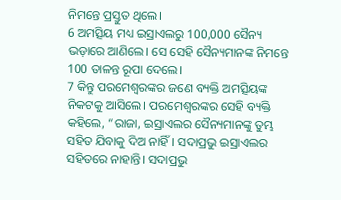ନିମନ୍ତେ ପ୍ରସ୍ତୁତ ଥିଲେ।
6 ଅମତ୍ସିୟ ମଧ୍ୟ ଇସ୍ରାଏଲରୁ 100,000 ସୈନ୍ୟ ଭଡ଼ାରେ ଆଣିଲେ। ସେ ସେହି ସୈନ୍ୟମାନଙ୍କ ନିମନ୍ତେ 100 ତାଳନ୍ତ ରୂପା ଦେଲେ।
7 କିନ୍ତୁ ପରମେଶ୍ୱରଙ୍କର ଜଣେ ବ୍ୟକ୍ତି ଅମତ୍ସିୟଙ୍କ ନିକଟକୁ ଆସିଲେ। ପରମେଶ୍ୱରଙ୍କର ସେହି ବ୍ୟକ୍ତି କହିଲେ, “ରାଜା, ଇସ୍ରାଏଲର ସୈନ୍ୟମାନଙ୍କୁ ତୁମ୍ଭ ସହିତ ଯିବାକୁ ଦିଅ ନାହିଁ। ସଦାପ୍ରଭୁ ଇସ୍ରାଏଲର ସହିତରେ ନାହାନ୍ତି। ସଦାପ୍ରଭୁ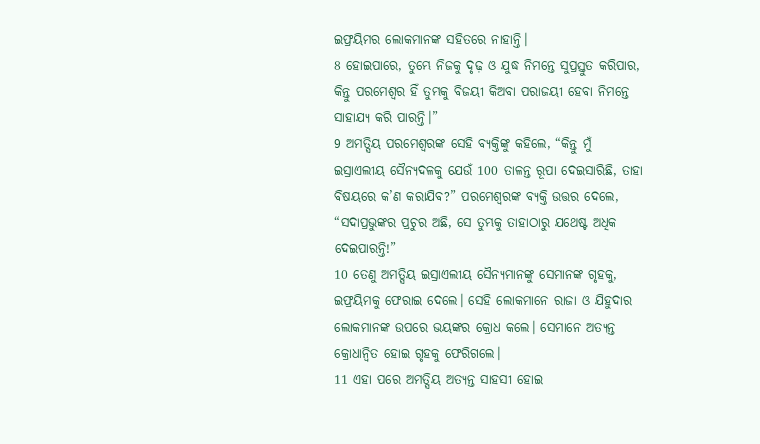ଇଫ୍ରୟିମର ଲୋକମାନଙ୍କ ସହିତରେ ନାହାନ୍ତି।
8 ହୋଇପାରେ, ତୁମ୍ଭେ ନିଜକୁ ଦୃଢ଼ ଓ ଯୁଦ୍ଧ ନିମନ୍ତେ ସୁପ୍ରସ୍ତୁତ କରିପାର, କିନ୍ତୁ ପରମେଶ୍ୱର ହିଁ ତୁମ୍ଭକୁ ବିଜୟୀ କିଅବା ପରାଜୟୀ ହେବା ନିମନ୍ତେ ସାହାଯ୍ୟ କରି ପାରନ୍ତି।”
9 ଅମତ୍ସିୟ ପରମେଶ୍ୱରଙ୍କ ସେହି ବ୍ୟକ୍ତିଙ୍କୁ କହିଲେ, “କିନ୍ତୁ ମୁଁ ଇସ୍ରାଏଲୀୟ ସୈନ୍ୟଦଳକୁ ଯେଉଁ 100 ତାଳନ୍ତ ରୂପା ଦେଇସାରିଛି, ତାହା ବିଷୟରେ କ’ଣ କରାଯିବ?” ପରମେଶ୍ୱରଙ୍କ ବ୍ୟକ୍ତି ଉତ୍ତର ଦେଲେ, “ସଦାପ୍ରଭୁଙ୍କର ପ୍ରଚୁର ଅଛି, ସେ ତୁମ୍ଭକୁ ତାହାଠାରୁ ଯଥେଷ୍ଟ ଅଧିକ ଦେଇପାରନ୍ତି!”
10 ତେଣୁ ଅମତ୍ସିୟ ଇସ୍ରାଏଲୀୟ ସୈନ୍ୟମାନଙ୍କୁ ସେମାନଙ୍କ ଗୃହକୁ, ଇଫ୍ରୟିମକୁ ଫେରାଇ ଦେଲେ। ସେହି ଲୋକମାନେ ରାଜା ଓ ଯିହୁଦାର ଲୋକମାନଙ୍କ ଉପରେ ଭୟଙ୍କର କ୍ରୋଧ କଲେ। ସେମାନେ ଅତ୍ୟନ୍ତ କ୍ରୋଧାନ୍ୱିତ ହୋଇ ଗୃହକୁ ଫେରିଗଲେ।
11 ଏହା ପରେ ଅମତ୍ସିୟ ଅତ୍ୟନ୍ତ ସାହସୀ ହୋଇ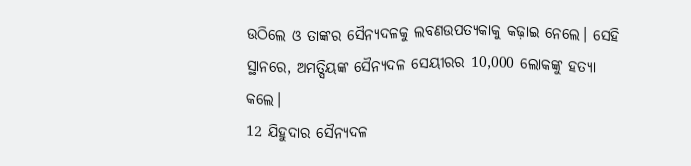ଉଠିଲେ ଓ ତାଙ୍କର ସୈନ୍ୟଦଳକୁ ଲବଣଉପତ୍ୟକାକୁ କଢ଼ାଇ ନେଲେ। ସେହି ସ୍ଥାନରେ, ଅମତ୍ସିୟଙ୍କ ସୈନ୍ୟଦଳ ସେୟୀରର 10,000 ଲୋକଙ୍କୁ ହତ୍ୟା କଲେ।
12 ଯିହୁଦାର ସୈନ୍ୟଦଳ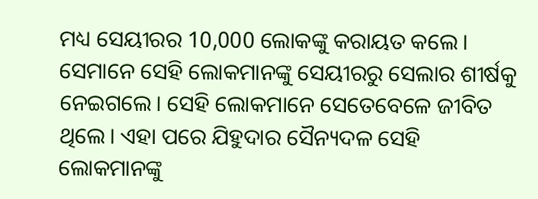ମଧ୍ୟ ସେୟୀରର 10,000 ଲୋକଙ୍କୁ କରାୟତ କଲେ। ସେମାନେ ସେହି ଲୋକମାନଙ୍କୁ ସେୟୀରରୁ ସେଲାର ଶୀର୍ଷକୁ ନେଇଗଲେ। ସେହି ଲୋକମାନେ ସେତେବେଳେ ଜୀବିତ ଥିଲେ। ଏହା ପରେ ଯିହୁଦାର ସୈନ୍ୟଦଳ ସେହି ଲୋକମାନଙ୍କୁ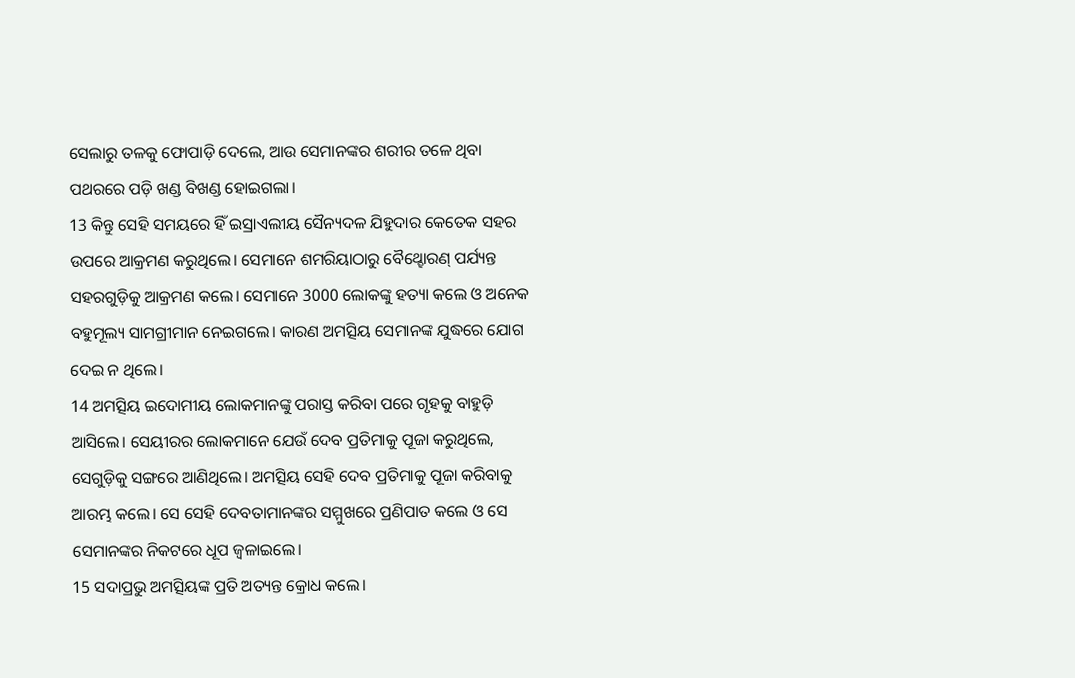ସେଲାରୁ ତଳକୁ ଫୋପାଡ଼ି ଦେଲେ, ଆଉ ସେମାନଙ୍କର ଶରୀର ତଳେ ଥିବା ପଥରରେ ପଡ଼ି ଖଣ୍ଡ ବିଖଣ୍ଡ ହୋଇଗଲା।
13 କିନ୍ତୁ ସେହି ସମୟରେ ହିଁ ଇସ୍ରାଏଲୀୟ ସୈନ୍ୟଦଳ ଯିହୁଦାର କେତେକ ସହର ଉପରେ ଆକ୍ରମଣ କରୁଥିଲେ। ସେମାନେ ଶମରିୟାଠାରୁ ବୈଥ୍ହୋରଣ୍ ପର୍ଯ୍ୟନ୍ତ ସହରଗୁଡ଼ିକୁ ଆକ୍ରମଣ କଲେ। ସେମାନେ 3000 ଲୋକଙ୍କୁ ହତ୍ୟା କଲେ ଓ ଅନେକ ବହୁମୂଲ୍ୟ ସାମଗ୍ରୀମାନ ନେଇଗଲେ। କାରଣ ଅମତ୍ସିୟ ସେମାନଙ୍କ ଯୁଦ୍ଧରେ ଯୋଗ ଦେଇ ନ ଥିଲେ।
14 ଅମତ୍ସିୟ ଇଦୋମୀୟ ଲୋକମାନଙ୍କୁ ପରାସ୍ତ କରିବା ପରେ ଗୃହକୁ ବାହୁଡ଼ି ଆସିଲେ। ସେୟୀରର ଲୋକମାନେ ଯେଉଁ ଦେବ ପ୍ରତିମାକୁ ପୂଜା କରୁଥିଲେ, ସେଗୁଡ଼ିକୁ ସଙ୍ଗରେ ଆଣିଥିଲେ। ଅମତ୍ସିୟ ସେହି ଦେବ ପ୍ରତିମାକୁ ପୂଜା କରିବାକୁ ଆରମ୍ଭ କଲେ। ସେ ସେହି ଦେବତାମାନଙ୍କର ସମ୍ମୁଖରେ ପ୍ରଣିପାତ କଲେ ଓ ସେ ସେମାନଙ୍କର ନିକଟରେ ଧୂପ ଜ୍ୱଳାଇଲେ।
15 ସଦାପ୍ରଭୁ ଅମତ୍ସିୟଙ୍କ ପ୍ରତି ଅତ୍ୟନ୍ତ କ୍ରୋଧ କଲେ।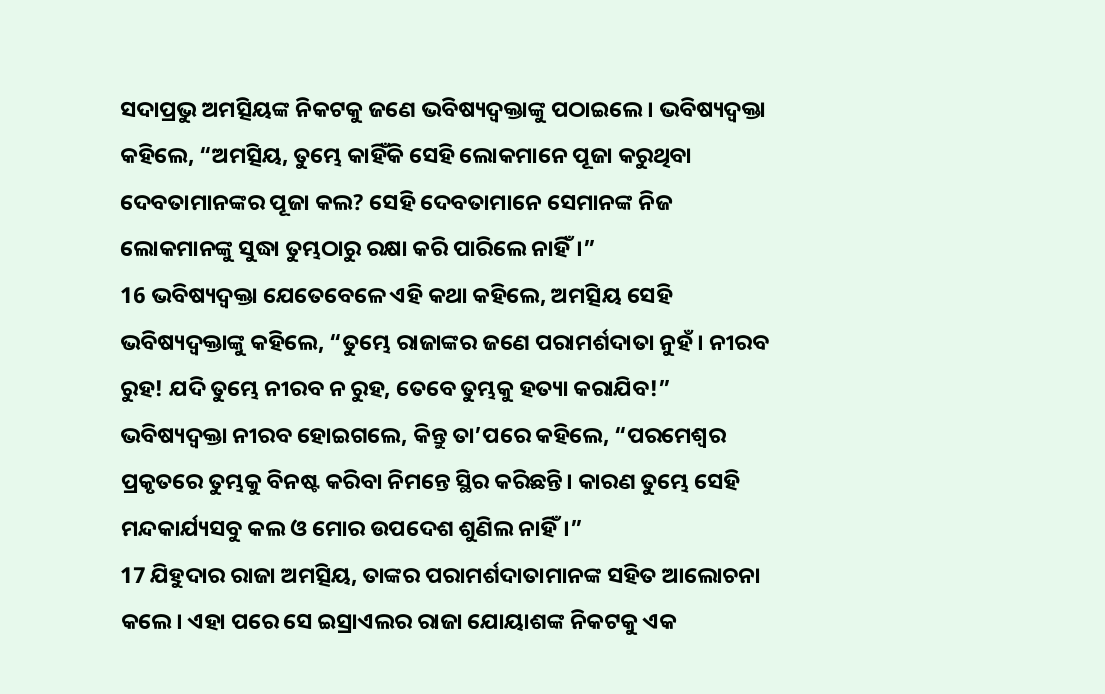ସଦାପ୍ରଭୁ ଅମତ୍ସିୟଙ୍କ ନିକଟକୁ ଜଣେ ଭବିଷ୍ୟଦ୍ବକ୍ତାଙ୍କୁ ପଠାଇଲେ। ଭବିଷ୍ୟଦ୍ବକ୍ତା କହିଲେ, “ଅମତ୍ସିୟ, ତୁମ୍ଭେ କାହିଁକି ସେହି ଲୋକମାନେ ପୂଜା କରୁଥିବା ଦେବତାମାନଙ୍କର ପୂଜା କଲ? ସେହି ଦେବତାମାନେ ସେମାନଙ୍କ ନିଜ ଲୋକମାନଙ୍କୁ ସୁଦ୍ଧା ତୁମ୍ଭଠାରୁ ରକ୍ଷା କରି ପାରିଲେ ନାହିଁ।”
16 ଭବିଷ୍ୟଦ୍ବକ୍ତା ଯେତେବେଳେ ଏହି କଥା କହିଲେ, ଅମତ୍ସିୟ ସେହି ଭବିଷ୍ୟଦ୍ବକ୍ତାଙ୍କୁ କହିଲେ, “ତୁମ୍ଭେ ରାଜାଙ୍କର ଜଣେ ପରାମର୍ଶଦାତା ନୁହଁ। ନୀରବ ରୁହ! ଯଦି ତୁମ୍ଭେ ନୀରବ ନ ରୁହ, ତେବେ ତୁମ୍ଭକୁ ହତ୍ୟା କରାଯିବ!” ଭବିଷ୍ୟଦ୍ବକ୍ତା ନୀରବ ହୋଇଗଲେ, କିନ୍ତୁ ତା’ପରେ କହିଲେ, “ପରମେଶ୍ୱର ପ୍ରକୃତରେ ତୁମ୍ଭକୁ ବିନଷ୍ଟ କରିବା ନିମନ୍ତେ ସ୍ଥିର କରିଛନ୍ତି। କାରଣ ତୁମ୍ଭେ ସେହି ମନ୍ଦକାର୍ଯ୍ୟସବୁ କଲ ଓ ମୋର ଉପଦେଶ ଶୁଣିଲ ନାହିଁ।”
17 ଯିହୁଦାର ରାଜା ଅମତ୍ସିୟ, ତାଙ୍କର ପରାମର୍ଶଦାତାମାନଙ୍କ ସହିତ ଆଲୋଚନା କଲେ। ଏହା ପରେ ସେ ଇସ୍ରାଏଲର ରାଜା ଯୋୟାଶଙ୍କ ନିକଟକୁ ଏକ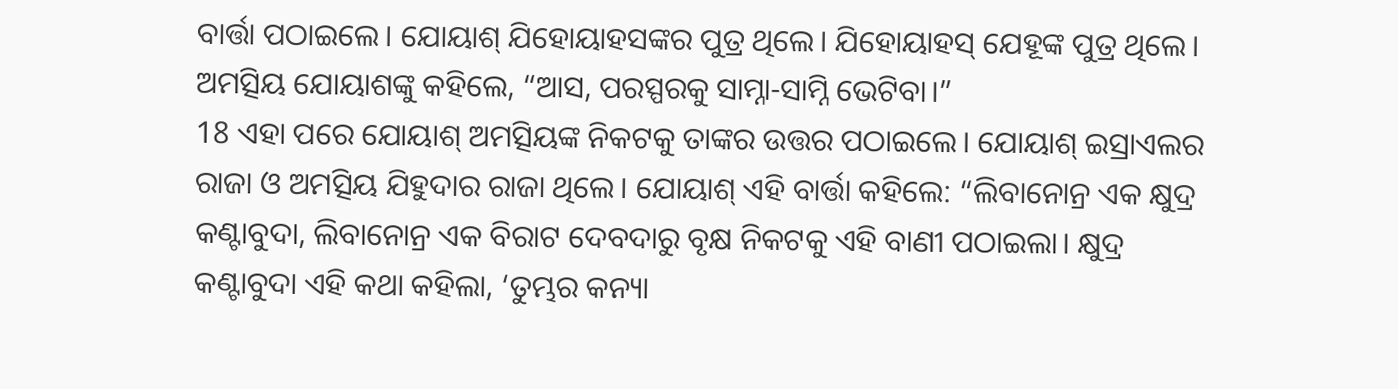ବାର୍ତ୍ତା ପଠାଇଲେ। ଯୋୟାଶ୍ ଯିହୋୟାହସଙ୍କର ପୁତ୍ର ଥିଲେ। ଯିହୋୟାହସ୍ ଯେହୂଙ୍କ ପୁତ୍ର ଥିଲେ। ଅମତ୍ସିୟ ଯୋୟାଶଙ୍କୁ କହିଲେ, “ଆସ, ପରସ୍ପରକୁ ସାମ୍ନା-ସାମ୍ନି ଭେଟିବା।”
18 ଏହା ପରେ ଯୋୟାଶ୍ ଅମତ୍ସିୟଙ୍କ ନିକଟକୁ ତାଙ୍କର ଉତ୍ତର ପଠାଇଲେ। ଯୋୟାଶ୍ ଇସ୍ରାଏଲର ରାଜା ଓ ଅମତ୍ସିୟ ଯିହୁଦାର ରାଜା ଥିଲେ। ଯୋୟାଶ୍ ଏହି ବାର୍ତ୍ତା କହିଲେ: “ଲିବାନୋନ୍ର ଏକ କ୍ଷୁଦ୍ର କଣ୍ଟାବୁଦା, ଲିବାନୋନ୍ର ଏକ ବିରାଟ ଦେବଦାରୁ ବୃକ୍ଷ ନିକଟକୁ ଏହି ବାଣୀ ପଠାଇଲା। କ୍ଷୁଦ୍ର କଣ୍ଟାବୁଦା ଏହି କଥା କହିଲା, ‘ତୁମ୍ଭର କନ୍ୟା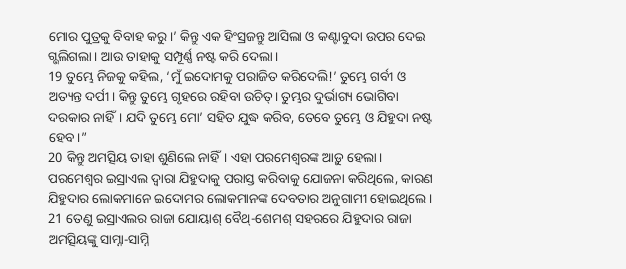ମୋର ପୁତ୍ରକୁ ବିବାହ କରୁ।’ କିନ୍ତୁ ଏକ ହିଂସ୍ରଜନ୍ତୁ ଆସିଲା ଓ କଣ୍ଟାବୁଦା ଉପର ଦେଇ ଗ୍ଭଲିଗଲା। ଆଉ ତାହାକୁ ସମ୍ପୂର୍ଣ୍ଣ ନଷ୍ଟ କରି ଦେଲା।
19 ତୁମ୍ଭେ ନିଜକୁ କହିଲ, ‘ମୁଁ ଇଦୋମକୁ ପରାଜିତ କରିଦେଲି!’ ତୁମ୍ଭେ ଗର୍ବୀ ଓ ଅତ୍ୟନ୍ତ ଦର୍ପୀ। କିନ୍ତୁ ତୁମ୍ଭେ ଗୃହରେ ରହିବା ଉଚିତ୍। ତୁମ୍ଭର ଦୁର୍ଭାଗ୍ୟ ଭୋଗିବା ଦରକାର ନାହିଁ। ଯଦି ତୁମ୍ଭେ ମୋ’ ସହିତ ଯୁଦ୍ଧ କରିବ, ତେବେ ତୁମ୍ଭେ ଓ ଯିହୁଦା ନଷ୍ଟ ହେବ।”
20 କିନ୍ତୁ ଅମତ୍ସିୟ ତାହା ଶୁଣିଲେ ନାହିଁ। ଏହା ପରମେଶ୍ୱରଙ୍କ ଆଡ଼ୁ ହେଲା। ପରମେଶ୍ୱର ଇସ୍ରାଏଲ ଦ୍ୱାରା ଯିହୁଦାକୁ ପରାସ୍ତ କରିବାକୁ ଯୋଜନା କରିଥିଲେ, କାରଣ ଯିହୁଦାର ଲୋକମାନେ ଇଦୋମର ଲୋକମାନଙ୍କ ଦେବତାର ଅନୁଗାମୀ ହୋଇଥିଲେ।
21 ତେଣୁ ଇସ୍ରାଏଲର ରାଜା ଯୋୟାଶ୍ ବୈଥ୍-ଶେମଶ୍ ସହରରେ ଯିହୁଦାର ରାଜା ଅମତ୍ସିୟଙ୍କୁ ସାମ୍ନା-ସାମ୍ନି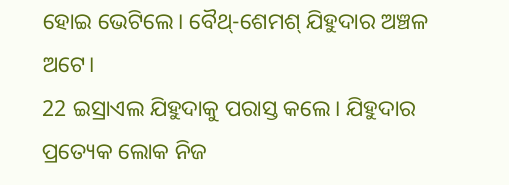ହୋଇ ଭେଟିଲେ। ବୈଥ୍-ଶେମଶ୍ ଯିହୁଦାର ଅଞ୍ଚଳ ଅଟେ।
22 ଇସ୍ରାଏଲ ଯିହୁଦାକୁ ପରାସ୍ତ କଲେ। ଯିହୁଦାର ପ୍ରତ୍ୟେକ ଲୋକ ନିଜ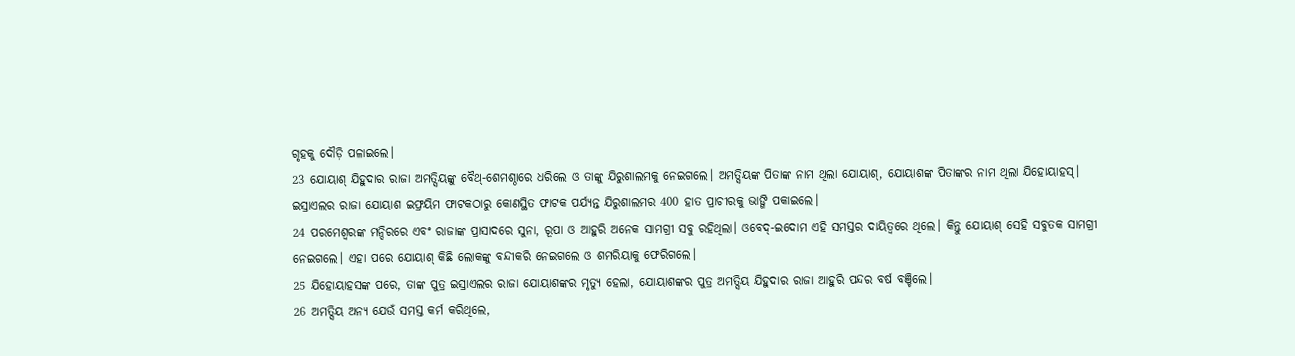ଗୃହକୁ ଦୌଡ଼ି ପଳାଇଲେ।
23 ଯୋୟାଶ୍ ଯିହୁଦାର ରାଜା ଅମତ୍ସିୟଙ୍କୁ ବୈଥ୍-ଶେମଶ୍ଠାରେ ଧରିଲେ ଓ ତାଙ୍କୁ ଯିରୁଶାଲମକୁ ନେଇଗଲେ। ଅମତ୍ସିୟଙ୍କ ପିତାଙ୍କ ନାମ ଥିଲା ଯୋୟାଶ୍, ଯୋୟାଶଙ୍କ ପିତାଙ୍କର ନାମ ଥିଲା ଯିହୋୟାହସ୍। ଇସ୍ରାଏଲର ରାଜା ଯୋୟାଶ ଇଫ୍ରୟିମ ଫାଟକଠାରୁ କୋଣସ୍ଥିତ ଫାଟକ ପର୍ଯ୍ୟନ୍ତ ଯିରୁଶାଲମର 400 ହାତ ପ୍ରାଚୀରକୁ ଭାଙ୍ଗି ପକାଇଲେ।
24 ପରମେଶ୍ୱରଙ୍କ ମନ୍ଦିରରେ ଏବଂ ରାଜାଙ୍କ ପ୍ରାସାଦରେ ସୁନା, ରୂପା ଓ ଆହୁରି ଅନେକ ସାମଗ୍ରୀ ସବୁ ରହିଥିଲା। ଓବେଦ୍-ଇଦୋମ ଏହି ସମସ୍ତର ଦାୟିତ୍ୱରେ ଥିଲେ। କିନ୍ତୁ ଯୋୟାଶ୍ ସେହି ସବୁତକ ସାମଗ୍ରୀ ନେଇଗଲେ। ଏହା ପରେ ଯୋୟାଶ୍ କିଛି ଲୋକଙ୍କୁ ବନ୍ଦୀକରି ନେଇଗଲେ ଓ ଶମରିୟାକୁ ଫେରିଗଲେ।
25 ଯିହୋୟାହସଙ୍କ ପରେ, ତାଙ୍କ ପୁତ୍ର ଇସ୍ରାଏଲର ରାଜା ଯୋୟାଶଙ୍କର ମୃତ୍ୟୁ ହେଲା, ଯୋୟାଶଙ୍କର ପୁତ୍ର ଅମତ୍ସିୟ ଯିହୁଦାର ରାଜା ଆହୁରି ପନ୍ଦର ବର୍ଷ ବଞ୍ଚିଲେ।
26 ଅମତ୍ସିୟ ଅନ୍ୟ ଯେଉଁ ସମସ୍ତ କର୍ମ କରିଥିଲେ,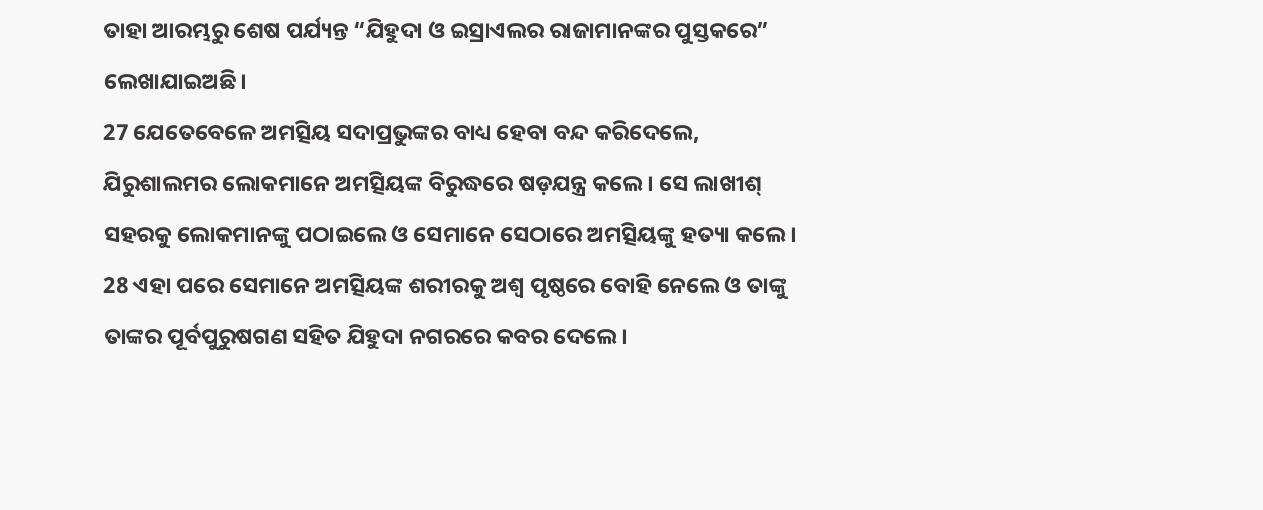ତାହା ଆରମ୍ଭରୁ ଶେଷ ପର୍ଯ୍ୟନ୍ତ “ଯିହୁଦା ଓ ଇସ୍ରାଏଲର ରାଜାମାନଙ୍କର ପୁସ୍ତକରେ” ଲେଖାଯାଇଅଛି।
27 ଯେତେବେଳେ ଅମତ୍ସିୟ ସଦାପ୍ରଭୁଙ୍କର ବାଧ୍ୟ ହେବା ବନ୍ଦ କରିଦେଲେ, ଯିରୁଶାଲମର ଲୋକମାନେ ଅମତ୍ସିୟଙ୍କ ବିରୁଦ୍ଧରେ ଷଡ଼ଯନ୍ତ୍ର କଲେ। ସେ ଲାଖୀଶ୍ ସହରକୁ ଲୋକମାନଙ୍କୁ ପଠାଇଲେ ଓ ସେମାନେ ସେଠାରେ ଅମତ୍ସିୟଙ୍କୁ ହତ୍ୟା କଲେ।
28 ଏହା ପରେ ସେମାନେ ଅମତ୍ସିୟଙ୍କ ଶରୀରକୁ ଅଶ୍ୱ ପୃଷ୍ଠରେ ବୋହି ନେଲେ ଓ ତାଙ୍କୁ ତାଙ୍କର ପୂର୍ବପୁରୁଷଗଣ ସହିତ ଯିହୁଦା ନଗରରେ କବର ଦେଲେ।